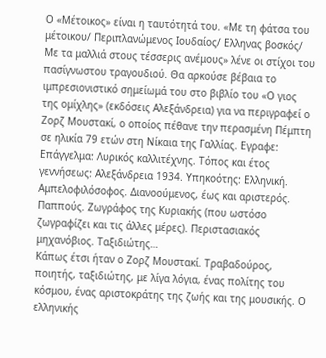Ο «Μέτοικος» είναι η ταυτότητά του. «Με τη φάτσα του μέτοικου/ Περιπλανώμενος Ιουδαίος/ Ελληνας βοσκός/ Με τα μαλλιά στους τέσσερις ανέμους» λένε οι στίχοι του πασίγνωστου τραγουδιού. Θα αρκούσε βέβαια το ιμπρεσιονιστικό σημείωμά του στο βιβλίο του «Ο γιος της ομίχλης» (εκδόσεις Αλεξάνδρεια) για να περιγραφεί ο Ζορζ Μουστακί, ο οποίος πέθανε την περασμένη Πέμπτη σε ηλικία 79 ετών στη Νίκαια της Γαλλίας. Εγραφε: Επάγγελμα: Λυρικός καλλιτέχνης. Τόπος και έτος γεννήσεως: Αλεξάνδρεια 1934. Υπηκοότης: Ελληνική. Αμπελοφιλόσοφος. Διανοούμενος, έως και αριστερός. Παππούς. Ζωγράφος της Κυριακής (που ωστόσο ζωγραφίζει και τις άλλες μέρες). Περιστασιακός μηχανόβιος. Ταξιδιώτης…
Κάπως έτσι ήταν ο Ζορζ Μουστακί. Τραβαδούρος, ποιητής, ταξιδιώτης, με λίγα λόγια, ένας πολίτης του κόσμου, ένας αριστοκράτης της ζωής και της μουσικής. Ο ελληνικής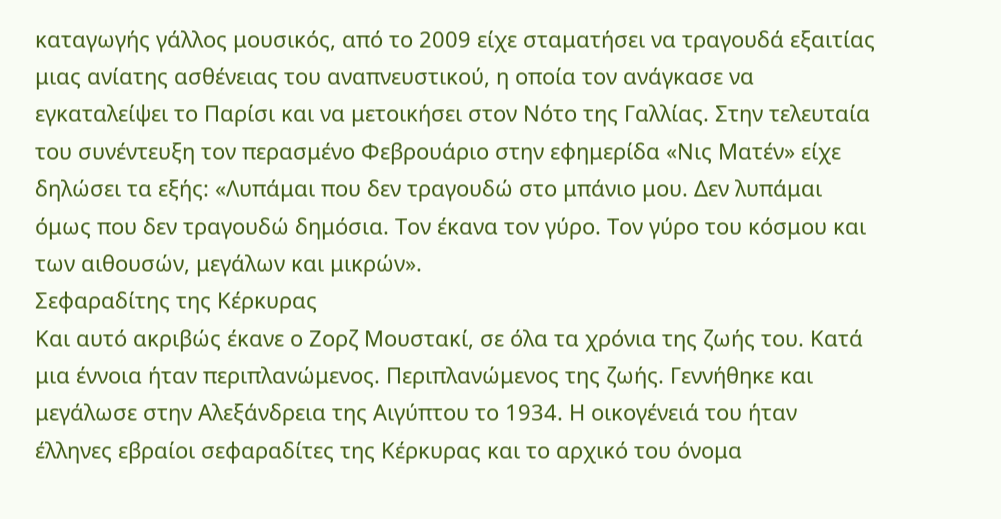καταγωγής γάλλος μουσικός, από το 2009 είχε σταματήσει να τραγουδά εξαιτίας μιας ανίατης ασθένειας του αναπνευστικού, η οποία τον ανάγκασε να εγκαταλείψει το Παρίσι και να μετοικήσει στον Νότο της Γαλλίας. Στην τελευταία του συνέντευξη τον περασμένο Φεβρουάριο στην εφημερίδα «Νις Ματέν» είχε δηλώσει τα εξής: «Λυπάμαι που δεν τραγουδώ στο μπάνιο μου. Δεν λυπάμαι όμως που δεν τραγουδώ δημόσια. Τον έκανα τον γύρο. Τον γύρο του κόσμου και των αιθουσών, μεγάλων και μικρών».
Σεφαραδίτης της Κέρκυρας
Και αυτό ακριβώς έκανε ο Ζορζ Μουστακί, σε όλα τα χρόνια της ζωής του. Κατά μια έννοια ήταν περιπλανώμενος. Περιπλανώμενος της ζωής. Γεννήθηκε και μεγάλωσε στην Αλεξάνδρεια της Αιγύπτου το 1934. Η οικογένειά του ήταν έλληνες εβραίοι σεφαραδίτες της Κέρκυρας και το αρχικό του όνομα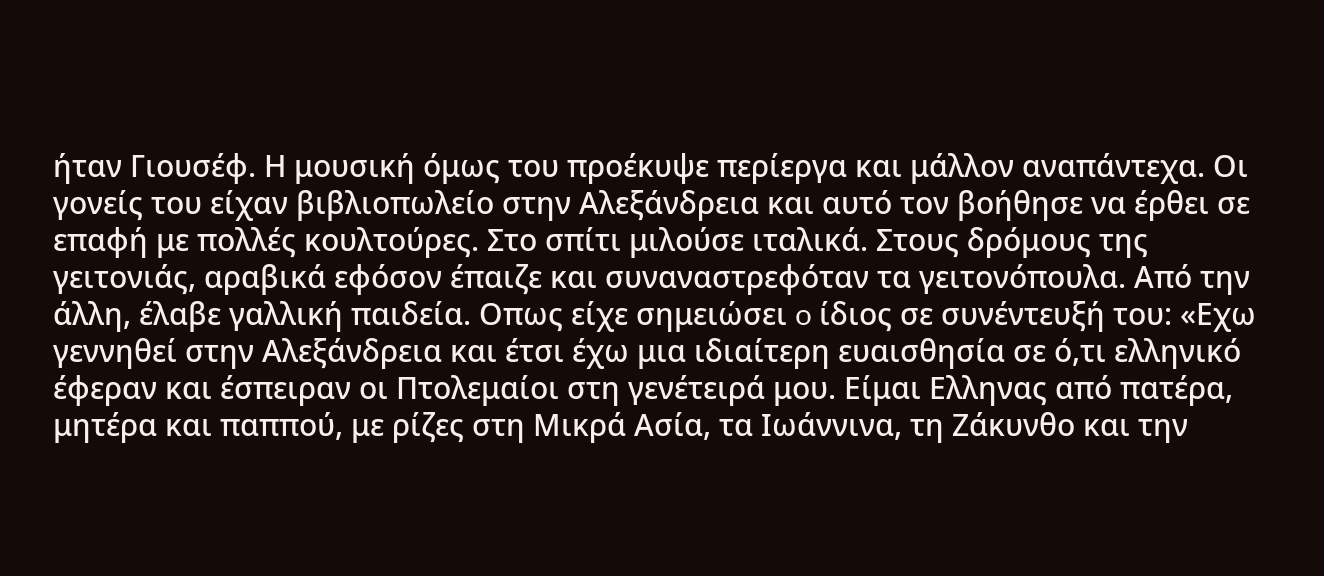ήταν Γιουσέφ. Η μουσική όμως του προέκυψε περίεργα και μάλλον αναπάντεχα. Οι γονείς του είχαν βιβλιοπωλείο στην Αλεξάνδρεια και αυτό τον βοήθησε να έρθει σε επαφή με πολλές κουλτούρες. Στο σπίτι μιλούσε ιταλικά. Στους δρόμους της γειτονιάς, αραβικά εφόσον έπαιζε και συναναστρεφόταν τα γειτονόπουλα. Από την άλλη, έλαβε γαλλική παιδεία. Οπως είχε σημειώσει o ίδιος σε συνέντευξή του: «Εχω γεννηθεί στην Αλεξάνδρεια και έτσι έχω μια ιδιαίτερη ευαισθησία σε ό,τι ελληνικό έφεραν και έσπειραν οι Πτολεμαίοι στη γενέτειρά μου. Είμαι Ελληνας από πατέρα, μητέρα και παππού, με ρίζες στη Μικρά Ασία, τα Ιωάννινα, τη Ζάκυνθο και την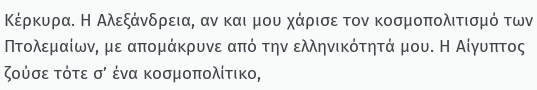Κέρκυρα. Η Αλεξάνδρεια, αν και μου χάρισε τον κοσμοπολιτισμό των Πτολεμαίων, με απομάκρυνε από την ελληνικότητά μου. Η Αίγυπτος ζούσε τότε σ’ ένα κοσμοπολίτικο,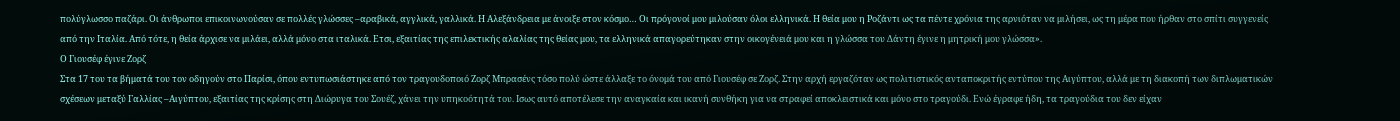πολύγλωσσο παζάρι. Οι άνθρωποι επικοινωνούσαν σε πολλές γλώσσες –αραβικά, αγγλικά, γαλλικά. Η Αλεξάνδρεια με άνοιξε στον κόσμο… Οι πρόγονοί μου μιλούσαν όλοι ελληνικά. Η θεία μου η Ροζάντι ως τα πέντε χρόνια της αρνιόταν να μιλήσει, ως τη μέρα που ήρθαν στο σπίτι συγγενείς από την Ιταλία. Από τότε, η θεία άρχισε να μιλάει, αλλά μόνο στα ιταλικά. Ετσι, εξαιτίας της επιλεκτικής αλαλίας της θείας μου, τα ελληνικά απαγορεύτηκαν στην οικογένειά μου και η γλώσσα του Δάντη έγινε η μητρική μου γλώσσα».
Ο Γιουσέφ έγινε Ζορζ
Στα 17 του τα βήματά του τον οδηγούν στο Παρίσι, όπου εντυπωσιάστηκε από τον τραγουδοποιό Ζορζ Μπρασένς τόσο πολύ ώστε άλλαξε το όνομά του από Γιουσέφ σε Ζορζ. Στην αρχή εργαζόταν ως πολιτιστικός ανταποκριτής εντύπου της Αιγύπτου, αλλά με τη διακοπή των διπλωματικών σχέσεων μεταξύ Γαλλίας –Αιγύπτου, εξαιτίας της κρίσης στη Διώρυγα του Σουέζ, χάνει την υπηκοότητά του. Ισως αυτό αποτέλεσε την αναγκαία και ικανή συνθήκη για να στραφεί αποκλειστικά και μόνο στο τραγούδι. Ενώ έγραφε ήδη, τα τραγούδια του δεν είχαν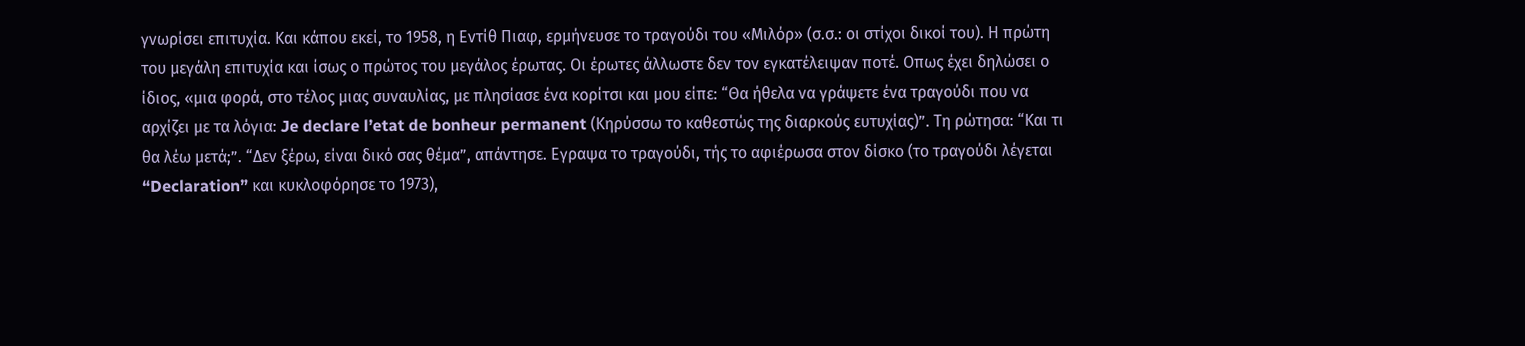γνωρίσει επιτυχία. Και κάπου εκεί, το 1958, η Εντίθ Πιαφ, ερμήνευσε το τραγούδι του «Μιλόρ» (σ.σ.: οι στίχοι δικοί του). Η πρώτη του μεγάλη επιτυχία και ίσως ο πρώτος του μεγάλος έρωτας. Οι έρωτες άλλωστε δεν τον εγκατέλειψαν ποτέ. Οπως έχει δηλώσει ο ίδιος, «μια φορά, στο τέλος μιας συναυλίας, με πλησίασε ένα κορίτσι και μου είπε: “Θα ήθελα να γράψετε ένα τραγούδι που να αρχίζει με τα λόγια: Je declare l’etat de bonheur permanent (Κηρύσσω το καθεστώς της διαρκούς ευτυχίας)”. Τη ρώτησα: “Και τι θα λέω μετά;”. “Δεν ξέρω, είναι δικό σας θέμα”, απάντησε. Εγραψα το τραγούδι, τής το αφιέρωσα στον δίσκο (το τραγούδι λέγεται “Declaration” και κυκλοφόρησε το 1973),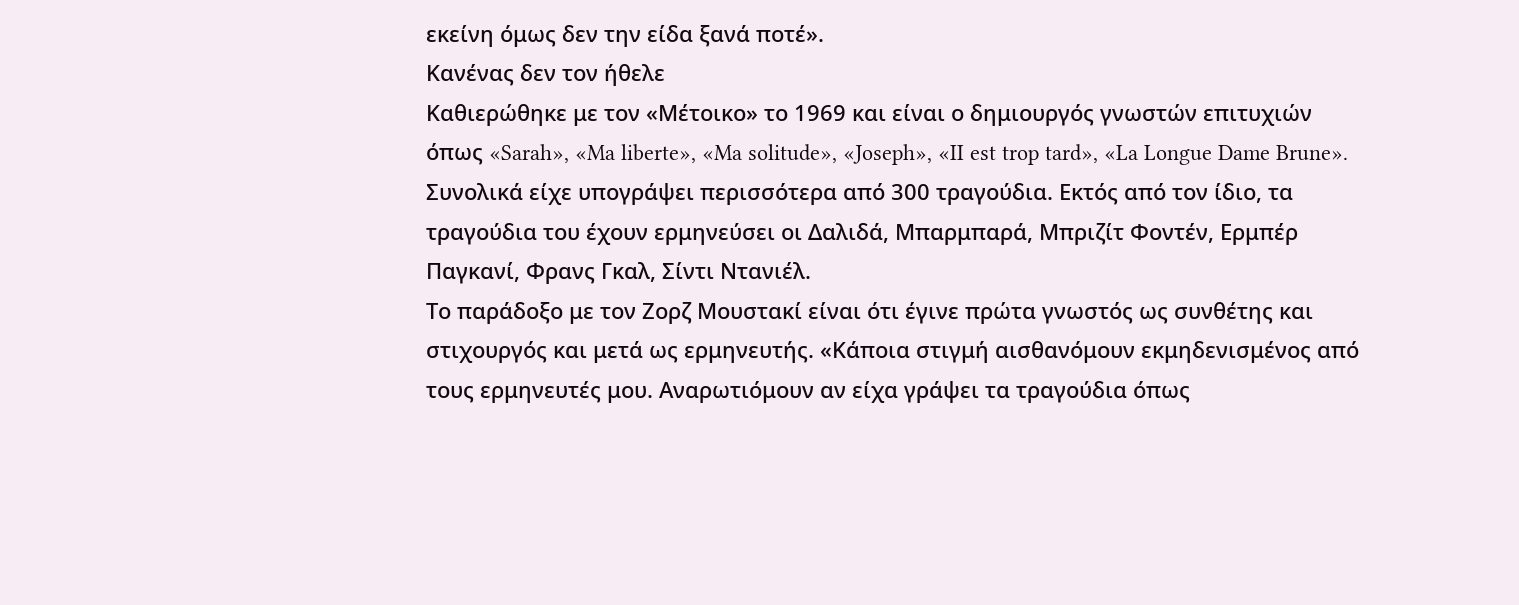εκείνη όμως δεν την είδα ξανά ποτέ».
Κανένας δεν τον ήθελε
Καθιερώθηκε με τον «Μέτοικο» το 1969 και είναι ο δημιουργός γνωστών επιτυχιών όπως «Sarah», «Ma liberte», «Ma solitude», «Joseph», «II est trop tard», «La Longue Dame Brune». Συνολικά είχε υπογράψει περισσότερα από 300 τραγούδια. Εκτός από τον ίδιο, τα τραγούδια του έχουν ερμηνεύσει οι Δαλιδά, Μπαρμπαρά, Μπριζίτ Φοντέν, Ερμπέρ Παγκανί, Φρανς Γκαλ, Σίντι Ντανιέλ.
Το παράδοξο με τον Ζορζ Μουστακί είναι ότι έγινε πρώτα γνωστός ως συνθέτης και στιχουργός και μετά ως ερμηνευτής. «Κάποια στιγμή αισθανόμουν εκμηδενισμένος από τους ερμηνευτές μου. Αναρωτιόμουν αν είχα γράψει τα τραγούδια όπως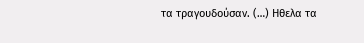τα τραγουδούσαν. (…) Ηθελα τα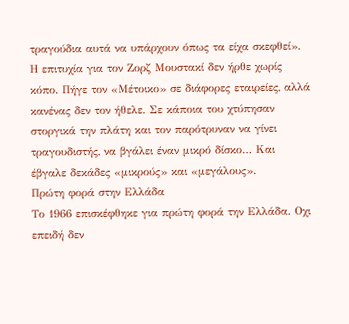τραγούδια αυτά να υπάρχουν όπως τα είχα σκεφθεί». Η επιτυχία για τον Ζορζ Μουστακί δεν ήρθε χωρίς κόπο. Πήγε τον «Μέτοικο» σε διάφορες εταιρείες, αλλά κανένας δεν τον ήθελε. Σε κάποια του χτύπησαν στοργικά την πλάτη και τον παρότρυναν να γίνει τραγουδιστής, να βγάλει έναν μικρό δίσκο… Και έβγαλε δεκάδες «μικρούς» και «μεγάλους».
Πρώτη φορά στην Ελλάδα
Το 1966 επισκέφθηκε για πρώτη φορά την Ελλάδα. Οχι επειδή δεν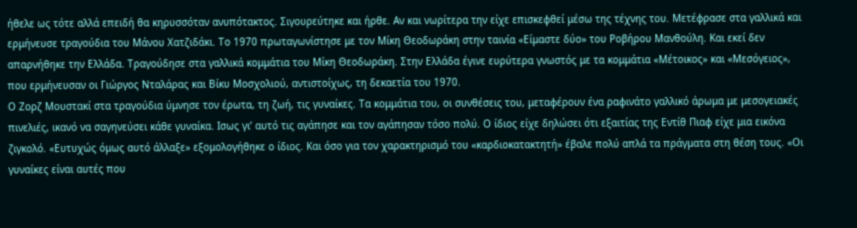ήθελε ως τότε αλλά επειδή θα κηρυσσόταν ανυπότακτος. Σιγουρεύτηκε και ήρθε. Αν και νωρίτερα την είχε επισκεφθεί μέσω της τέχνης του. Μετέφρασε στα γαλλικά και ερμήνευσε τραγούδια του Μάνου Χατζιδάκι. Το 1970 πρωταγωνίστησε με τον Μίκη Θεοδωράκη στην ταινία «Είμαστε δύο» του Ροβήρου Μανθούλη. Και εκεί δεν απαρνήθηκε την Ελλάδα. Τραγούδησε στα γαλλικά κομμάτια του Μίκη Θεοδωράκη. Στην Ελλάδα έγινε ευρύτερα γνωστός με τα κομμάτια «Μέτοικος» και «Μεσόγειος», που ερμήνευσαν οι Γιώργος Νταλάρας και Βίκυ Μοσχολιού, αντιστοίχως, τη δεκαετία του 1970.
Ο Ζορζ Μουστακί στα τραγούδια ύμνησε τον έρωτα, τη ζωή, τις γυναίκες. Τα κομμάτια του, οι συνθέσεις του, μεταφέρουν ένα ραφινάτο γαλλικό άρωμα με μεσογειακές πινελιές, ικανό να σαγηνεύσει κάθε γυναίκα. Ισως γι’ αυτό τις αγάπησε και τον αγάπησαν τόσο πολύ. Ο ίδιος είχε δηλώσει ότι εξαιτίας της Εντίθ Πιαφ είχε μια εικόνα ζιγκολό. «Ευτυχώς όμως αυτό άλλαξε» εξομολογήθηκε ο ίδιος. Και όσο για τον χαρακτηρισμό του «καρδιοκατακτητή» έβαλε πολύ απλά τα πράγματα στη θέση τους. «Οι γυναίκες είναι αυτές που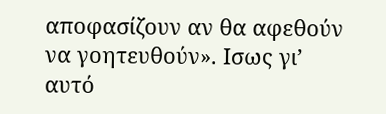αποφασίζουν αν θα αφεθούν να γοητευθούν». Ισως γι’ αυτό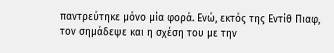παντρεύτηκε μόνο μία φορά. Ενώ, εκτός της Εντίθ Πιαφ, τον σημάδεψε και η σχέση του με την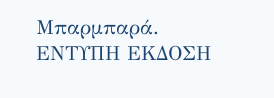Μπαρμπαρά.
ΕΝΤΥΠΗ ΕΚΔΟΣΗ